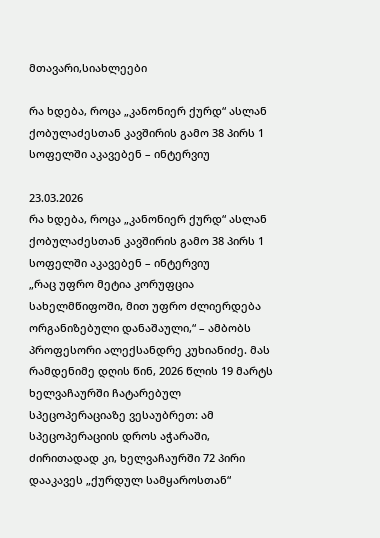მთავარი,სიახლეები

რა ხდება, როცა „კანონიერ ქურდ“ ასლან ქობულაძესთან კავშირის გამო 38 პირს 1 სოფელში აკავებენ – ინტერვიუ

23.03.2026
რა ხდება, როცა „კანონიერ ქურდ“ ასლან ქობულაძესთან კავშირის გამო 38 პირს 1 სოფელში აკავებენ – ინტერვიუ
„რაც უფრო მეტია კორუფცია სახელმწიფოში, მით უფრო ძლიერდება ორგანიზებული დანაშაული,“ – ამბობს პროფესორი ალექსანდრე კუხიანიძე. მას რამდენიმე დღის წინ, 2026 წლის 19 მარტს ხელვაჩაურში ჩატარებულ სპეცოპერაციაზე ვესაუბრეთ: ამ სპეცოპერაციის დროს აჭარაში, ძირითადად კი, ხელვაჩაურში 72 პირი დააკავეს „ქურდულ სამყაროსთან“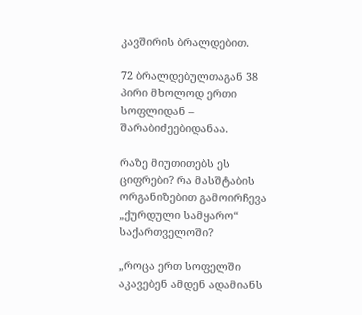კავშირის ბრალდებით.

72 ბრალდებულთაგან 38 პირი მხოლოდ ერთი სოფლიდან – შარაბიძეებიდანაა.

რაზე მიუთითებს ეს ციფრები? რა მასშტაბის ორგანიზებით გამოირჩევა „ქურდული სამყარო“ საქართველოში?

„როცა ერთ სოფელში აკავებენ ამდენ ადამიანს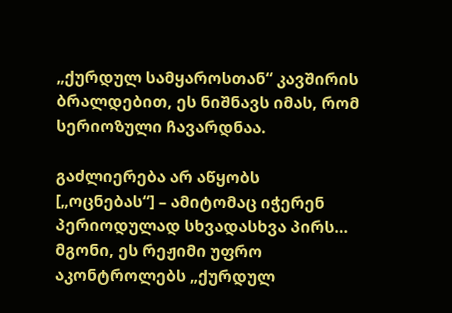„ქურდულ სამყაროსთან“ კავშირის ბრალდებით, ეს ნიშნავს იმას, რომ სერიოზული ჩავარდნაა.

გაძლიერება არ აწყობს [„ოცნებას“] – ამიტომაც იჭერენ პერიოდულად სხვადასხვა პირს… მგონი, ეს რეჟიმი უფრო აკონტროლებს „ქურდულ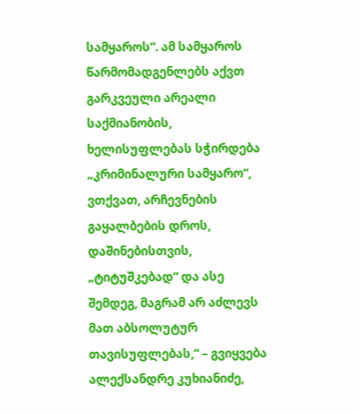სამყაროს“. ამ სამყაროს წარმომადგენლებს აქვთ გარკვეული არეალი საქმიანობის, ხელისუფლებას სჭირდება „კრიმინალური სამყარო“, ვთქვათ, არჩევნების გაყალბების დროს, დაშინებისთვის, „ტიტუშკებად“ და ასე შემდეგ, მაგრამ არ აძლევს მათ აბსოლუტურ თავისუფლებას,“ – გვიყვება ალექსანდრე კუხიანიძე,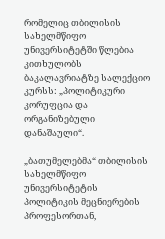რომელიც თბილისის სახელმწიფო უნივერსიტეტში წლებია კითხულობს ბაკალავრიატზე სალექციო კურსს: „პოლიტიკური კორუფცია და ორგანიზებული დანაშაული“.

„ბათუმელებმა“ თბილისის სახელმწიფო უნივერსიტეტის პოლიტიკის მეცნიერების პროფესორთან,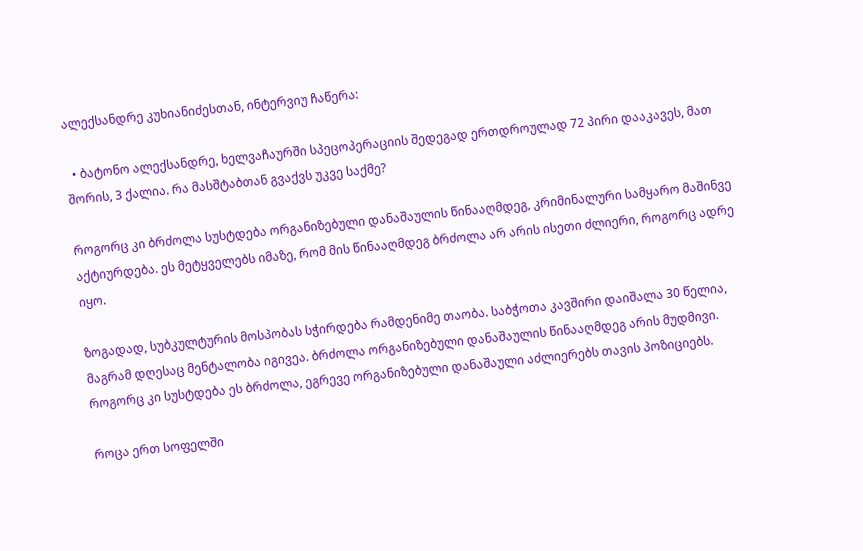ალექსანდრე კუხიანიძესთან, ინტერვიუ ჩაწერა:

  • ბატონო ალექსანდრე, ხელვაჩაურში სპეცოპერაციის შედეგად ერთდროულად 72 პირი დააკავეს, მათ შორის, 3 ქალია. რა მასშტაბთან გვაქვს უკვე საქმე?

როგორც კი ბრძოლა სუსტდება ორგანიზებული დანაშაულის წინააღმდეგ, კრიმინალური სამყარო მაშინვე აქტიურდება. ეს მეტყველებს იმაზე, რომ მის წინააღმდეგ ბრძოლა არ არის ისეთი ძლიერი, როგორც ადრე იყო.

ზოგადად, სუბკულტურის მოსპობას სჭირდება რამდენიმე თაობა. საბჭოთა კავშირი დაიშალა 30 წელია, მაგრამ დღესაც მენტალობა იგივეა. ბრძოლა ორგანიზებული დანაშაულის წინააღმდეგ არის მუდმივი. როგორც კი სუსტდება ეს ბრძოლა, ეგრევე ორგანიზებული დანაშაული აძლიერებს თავის პოზიციებს.

როცა ერთ სოფელში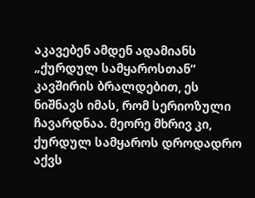აკავებენ ამდენ ადამიანს „ქურდულ სამყაროსთან“ კავშირის ბრალდებით, ეს ნიშნავს იმას, რომ სერიოზული ჩავარდნაა. მეორე მხრივ კი, ქურდულ სამყაროს დროდადრო აქვს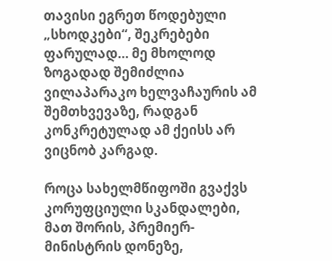თავისი ეგრეთ წოდებული „სხოდკები“, შეკრებები ფარულად… მე მხოლოდ ზოგადად შემიძლია ვილაპარაკო ხელვაჩაურის ამ შემთხვევაზე, რადგან კონკრეტულად ამ ქეისს არ ვიცნობ კარგად.

როცა სახელმწიფოში გვაქვს კორუფციული სკანდალები, მათ შორის, პრემიერ-მინისტრის დონეზე,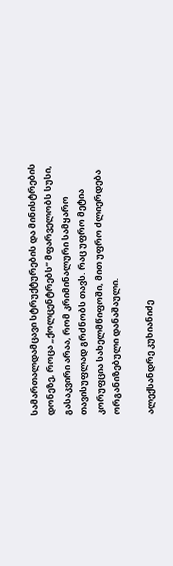სამართალდამცავი სტრუქტურების და მინისტრების დონეზე, როცა „ქოლცენტრებს“ მფარველობს სუსი, გასაკვირი არაა, რომ კრიმინალური სამყარო თავისუფლად გრძნობს თავს. რაც უფრო მეტია კორუფცია სახელმწიფოში, მით უფრო ძლიერდება ორგანიზებული დანაშაული.

ალექსანდრე კუხიანიძე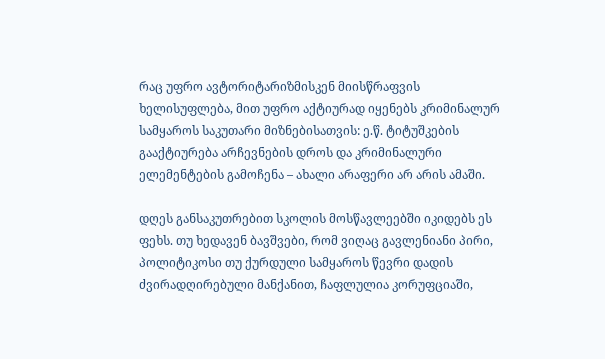რაც უფრო ავტორიტარიზმისკენ მიისწრაფვის ხელისუფლება, მით უფრო აქტიურად იყენებს კრიმინალურ სამყაროს საკუთარი მიზნებისათვის: ე.წ. ტიტუშკების გააქტიურება არჩევნების დროს და კრიმინალური ელემენტების გამოჩენა – ახალი არაფერი არ არის ამაში.

დღეს განსაკუთრებით სკოლის მოსწავლეებში იკიდებს ეს ფეხს. თუ ხედავენ ბავშვები, რომ ვიღაც გავლენიანი პირი, პოლიტიკოსი თუ ქურდული სამყაროს წევრი დადის ძვირადღირებული მანქანით, ჩაფლულია კორუფციაში,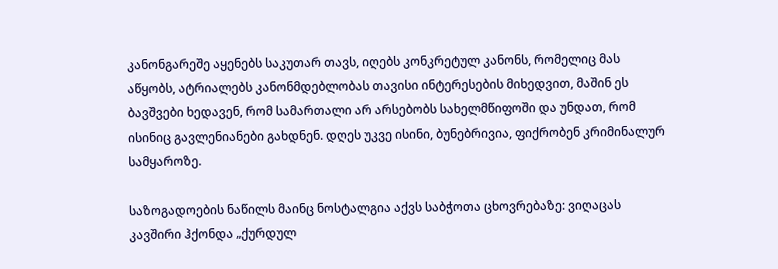კანონგარეშე აყენებს საკუთარ თავს, იღებს კონკრეტულ კანონს, რომელიც მას აწყობს, ატრიალებს კანონმდებლობას თავისი ინტერესების მიხედვით, მაშინ ეს ბავშვები ხედავენ, რომ სამართალი არ არსებობს სახელმწიფოში და უნდათ, რომ ისინიც გავლენიანები გახდნენ. დღეს უკვე ისინი, ბუნებრივია, ფიქრობენ კრიმინალურ სამყაროზე.

საზოგადოების ნაწილს მაინც ნოსტალგია აქვს საბჭოთა ცხოვრებაზე: ვიღაცას კავშირი ჰქონდა „ქურდულ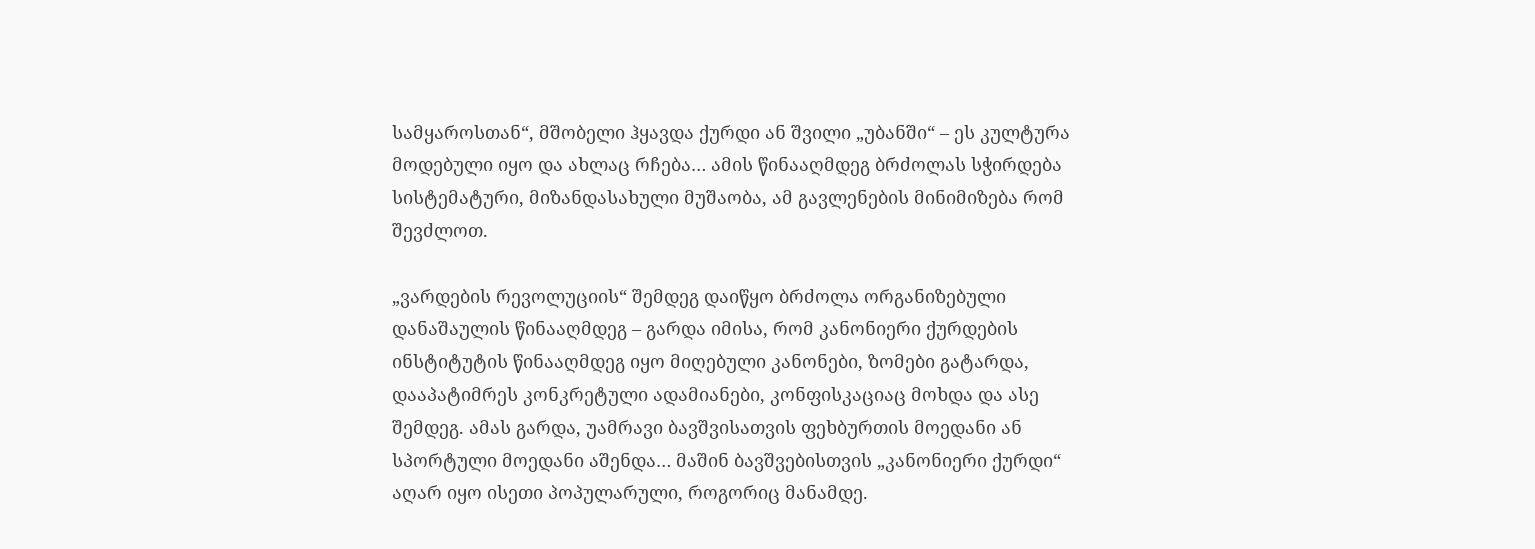სამყაროსთან“, მშობელი ჰყავდა ქურდი ან შვილი „უბანში“ – ეს კულტურა მოდებული იყო და ახლაც რჩება… ამის წინააღმდეგ ბრძოლას სჭირდება სისტემატური, მიზანდასახული მუშაობა, ამ გავლენების მინიმიზება რომ შევძლოთ.

„ვარდების რევოლუციის“ შემდეგ დაიწყო ბრძოლა ორგანიზებული დანაშაულის წინააღმდეგ – გარდა იმისა, რომ კანონიერი ქურდების ინსტიტუტის წინააღმდეგ იყო მიღებული კანონები, ზომები გატარდა, დააპატიმრეს კონკრეტული ადამიანები, კონფისკაციაც მოხდა და ასე შემდეგ. ამას გარდა, უამრავი ბავშვისათვის ფეხბურთის მოედანი ან სპორტული მოედანი აშენდა… მაშინ ბავშვებისთვის „კანონიერი ქურდი“ აღარ იყო ისეთი პოპულარული, როგორიც მანამდე.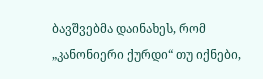ბავშვებმა დაინახეს, რომ „კანონიერი ქურდი“ თუ იქნები,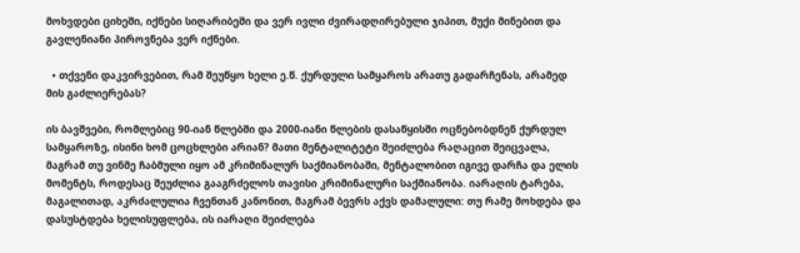მოხვდები ციხეში, იქნები სიღარიბეში და ვერ ივლი ძვირადღირებული ჯიპით, მუქი მინებით და გავლენიანი პიროვნება ვერ იქნები.

  • თქვენი დაკვირვებით, რამ შეუწყო ხელი ე.წ. ქურდული სამყაროს არათუ გადარჩენას, არამედ მის გაძლიერებას?

ის ბავშვები, რომლებიც 90-იან წლებში და 2000-იანი წლების დასაწყისში ოცნებობდნენ ქურდულ სამყაროზე, ისინი ხომ ცოცხლები არიან? მათი მენტალიტეტი შეიძლება რაღაცით შეიცვალა, მაგრამ თუ ვინმე ჩაბმული იყო ამ კრიმინალურ საქმიანობაში, მენტალობით იგივე დარჩა და ელის მომენტს, როდესაც შეუძლია გააგრძელოს თავისი კრიმინალური საქმიანობა. იარაღის ტარება, მაგალითად, აკრძალულია ჩვენთან კანონით, მაგრამ ბევრს აქვს დამალული: თუ რამე მოხდება და დასუსტდება ხელისუფლება, ის იარაღი შეიძლება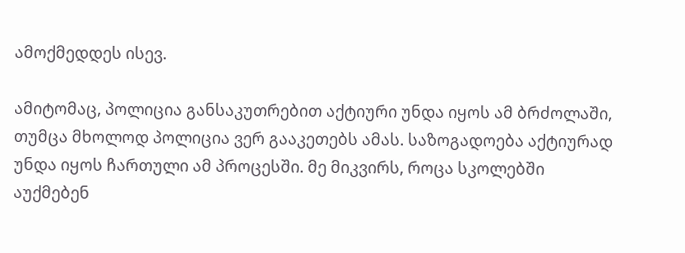ამოქმედდეს ისევ.

ამიტომაც, პოლიცია განსაკუთრებით აქტიური უნდა იყოს ამ ბრძოლაში, თუმცა მხოლოდ პოლიცია ვერ გააკეთებს ამას. საზოგადოება აქტიურად უნდა იყოს ჩართული ამ პროცესში. მე მიკვირს, როცა სკოლებში აუქმებენ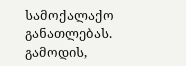სამოქალაქო განათლებას. გამოდის,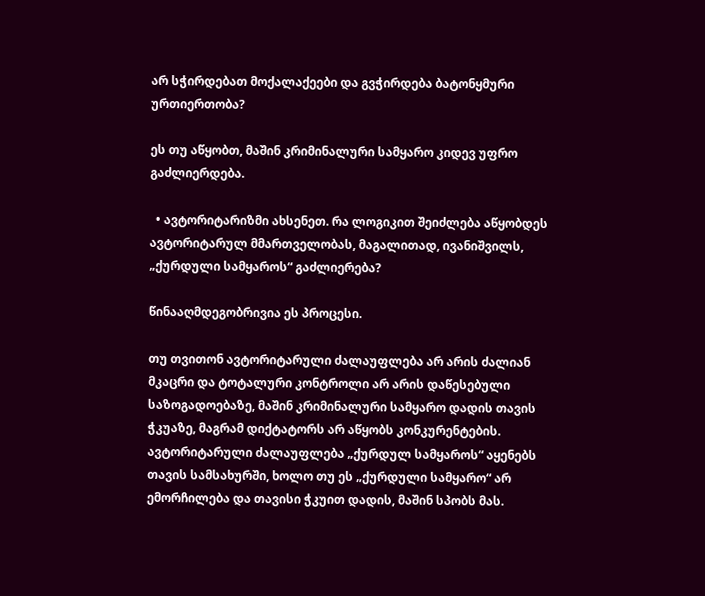არ სჭირდებათ მოქალაქეები და გვჭირდება ბატონყმური ურთიერთობა?

ეს თუ აწყობთ, მაშინ კრიმინალური სამყარო კიდევ უფრო გაძლიერდება.

  • ავტორიტარიზმი ახსენეთ. რა ლოგიკით შეიძლება აწყობდეს ავტორიტარულ მმართველობას, მაგალითად, ივანიშვილს, „ქურდული სამყაროს“ გაძლიერება?

წინააღმდეგობრივია ეს პროცესი.

თუ თვითონ ავტორიტარული ძალაუფლება არ არის ძალიან მკაცრი და ტოტალური კონტროლი არ არის დაწესებული საზოგადოებაზე, მაშინ კრიმინალური სამყარო დადის თავის ჭკუაზე, მაგრამ დიქტატორს არ აწყობს კონკურენტების. ავტორიტარული ძალაუფლება „ქურდულ სამყაროს“ აყენებს თავის სამსახურში, ხოლო თუ ეს „ქურდული სამყარო“ არ ემორჩილება და თავისი ჭკუით დადის, მაშინ სპობს მას.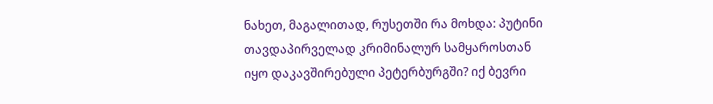ნახეთ, მაგალითად, რუსეთში რა მოხდა: პუტინი თავდაპირველად კრიმინალურ სამყაროსთან იყო დაკავშირებული პეტერბურგში? იქ ბევრი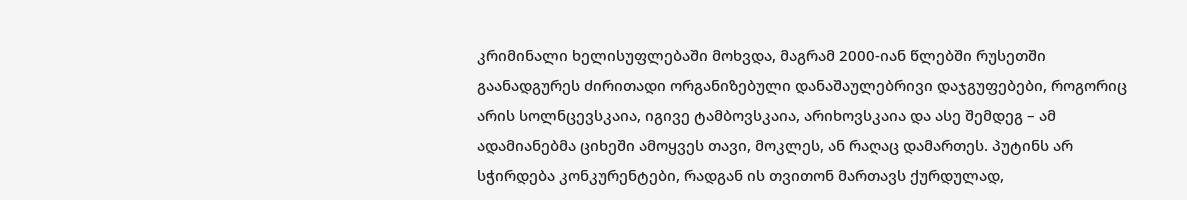კრიმინალი ხელისუფლებაში მოხვდა, მაგრამ 2000-იან წლებში რუსეთში გაანადგურეს ძირითადი ორგანიზებული დანაშაულებრივი დაჯგუფებები, როგორიც არის სოლნცევსკაია, იგივე ტამბოვსკაია, არიხოვსკაია და ასე შემდეგ – ამ ადამიანებმა ციხეში ამოყვეს თავი, მოკლეს, ან რაღაც დამართეს. პუტინს არ სჭირდება კონკურენტები, რადგან ის თვითონ მართავს ქურდულად,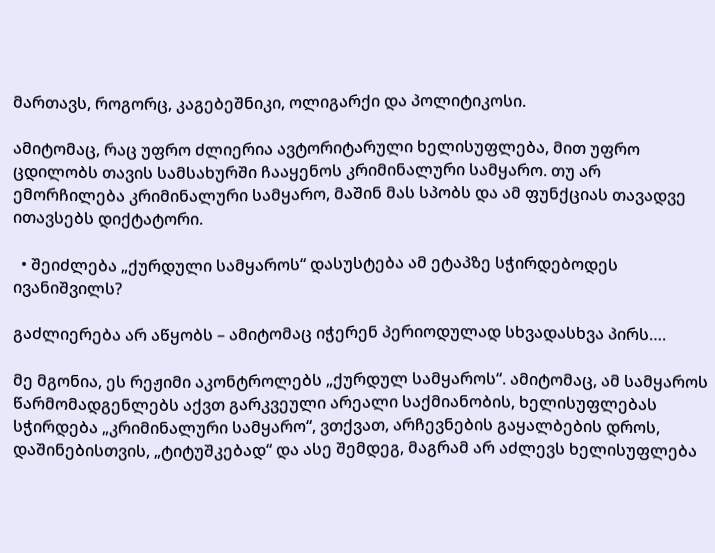მართავს, როგორც, კაგებეშნიკი, ოლიგარქი და პოლიტიკოსი.

ამიტომაც, რაც უფრო ძლიერია ავტორიტარული ხელისუფლება, მით უფრო ცდილობს თავის სამსახურში ჩააყენოს კრიმინალური სამყარო. თუ არ ემორჩილება კრიმინალური სამყარო, მაშინ მას სპობს და ამ ფუნქციას თავადვე ითავსებს დიქტატორი.

  • შეიძლება „ქურდული სამყაროს“ დასუსტება ამ ეტაპზე სჭირდებოდეს ივანიშვილს?

გაძლიერება არ აწყობს – ამიტომაც იჭერენ პერიოდულად სხვადასხვა პირს….

მე მგონია, ეს რეჟიმი აკონტროლებს „ქურდულ სამყაროს“. ამიტომაც, ამ სამყაროს წარმომადგენლებს აქვთ გარკვეული არეალი საქმიანობის, ხელისუფლებას სჭირდება „კრიმინალური სამყარო“, ვთქვათ, არჩევნების გაყალბების დროს, დაშინებისთვის, „ტიტუშკებად“ და ასე შემდეგ, მაგრამ არ აძლევს ხელისუფლება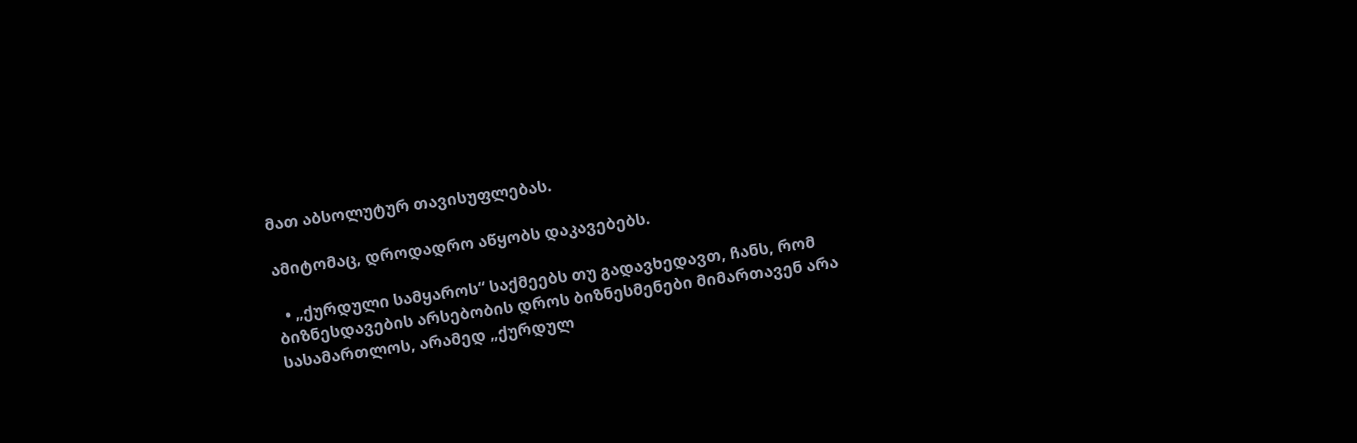მათ აბსოლუტურ თავისუფლებას.

ამიტომაც, დროდადრო აწყობს დაკავებებს.

  • „ქურდული სამყაროს“ საქმეებს თუ გადავხედავთ, ჩანს, რომ ბიზნესდავების არსებობის დროს ბიზნესმენები მიმართავენ არა სასამართლოს, არამედ „ქურდულ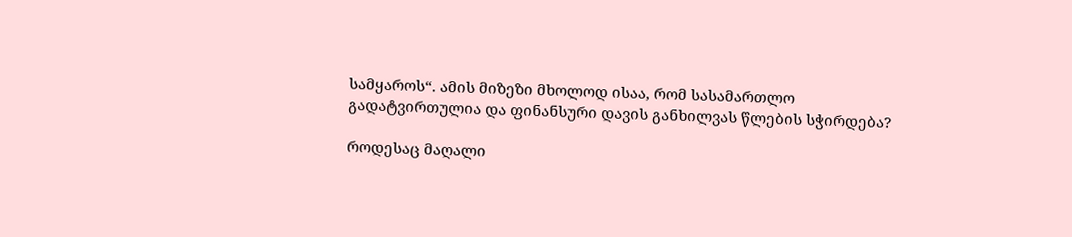სამყაროს“. ამის მიზეზი მხოლოდ ისაა, რომ სასამართლო გადატვირთულია და ფინანსური დავის განხილვას წლების სჭირდება?

როდესაც მაღალი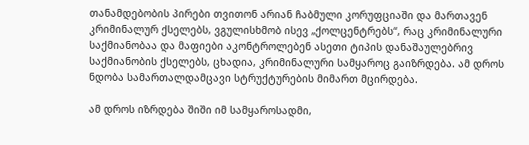თანამდებობის პირები თვითონ არიან ჩაბმული კორუფციაში და მართავენ კრიმინალურ ქსელებს, ვგულისხმობ ისევ „ქოლცენტრებს“, რაც კრიმინალური საქმიანობაა და მაფიები აკონტროლებენ ასეთი ტიპის დანაშაულებრივ საქმიანობის ქსელებს, ცხადია, კრიმინალური სამყაროც გაიზრდება. ამ დროს ნდობა სამართალდამცავი სტრუქტურების მიმართ მცირდება.

ამ დროს იზრდება შიში იმ სამყაროსადმი,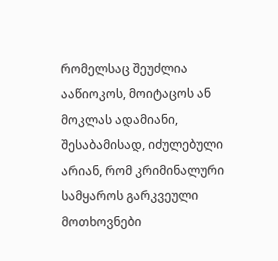რომელსაც შეუძლია ააწიოკოს, მოიტაცოს ან მოკლას ადამიანი, შესაბამისად, იძულებული არიან, რომ კრიმინალური სამყაროს გარკვეული მოთხოვნები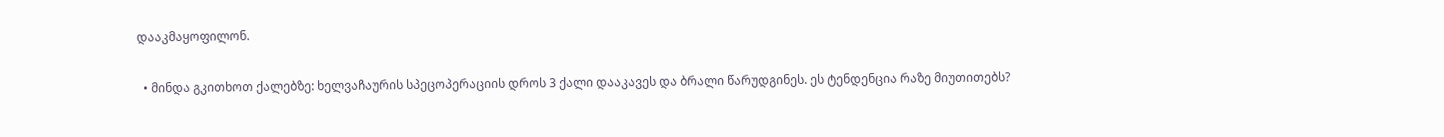დააკმაყოფილონ.

  • მინდა გკითხოთ ქალებზე: ხელვაჩაურის სპეცოპერაციის დროს 3 ქალი დააკავეს და ბრალი წარუდგინეს. ეს ტენდენცია რაზე მიუთითებს?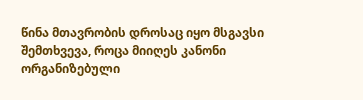წინა მთავრობის დროსაც იყო მსგავსი შემთხვევა, როცა მიიღეს კანონი ორგანიზებული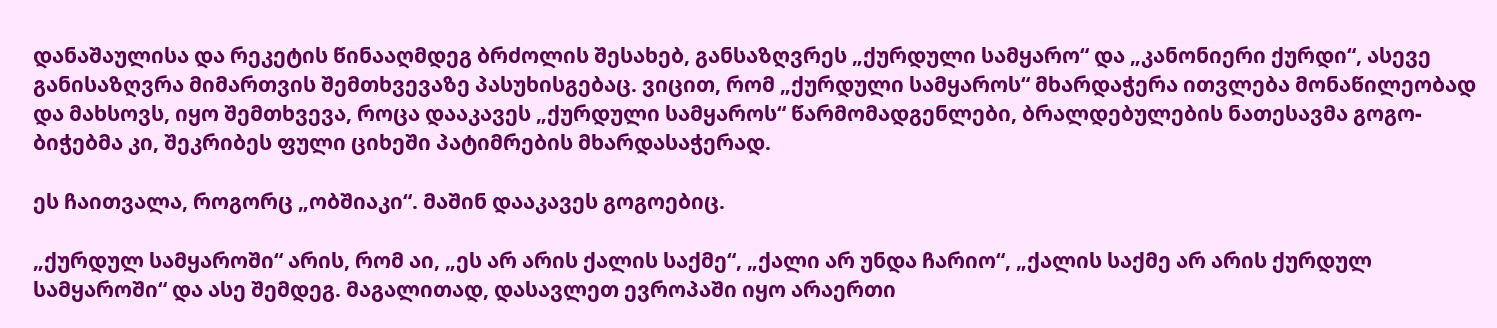დანაშაულისა და რეკეტის წინააღმდეგ ბრძოლის შესახებ, განსაზღვრეს „ქურდული სამყარო“ და „კანონიერი ქურდი“, ასევე განისაზღვრა მიმართვის შემთხვევაზე პასუხისგებაც. ვიცით, რომ „ქურდული სამყაროს“ მხარდაჭერა ითვლება მონაწილეობად და მახსოვს, იყო შემთხვევა, როცა დააკავეს „ქურდული სამყაროს“ წარმომადგენლები, ბრალდებულების ნათესავმა გოგო-ბიჭებმა კი, შეკრიბეს ფული ციხეში პატიმრების მხარდასაჭერად.

ეს ჩაითვალა, როგორც „ობშიაკი“. მაშინ დააკავეს გოგოებიც.

„ქურდულ სამყაროში“ არის, რომ აი, „ეს არ არის ქალის საქმე“, „ქალი არ უნდა ჩარიო“, „ქალის საქმე არ არის ქურდულ სამყაროში“ და ასე შემდეგ. მაგალითად, დასავლეთ ევროპაში იყო არაერთი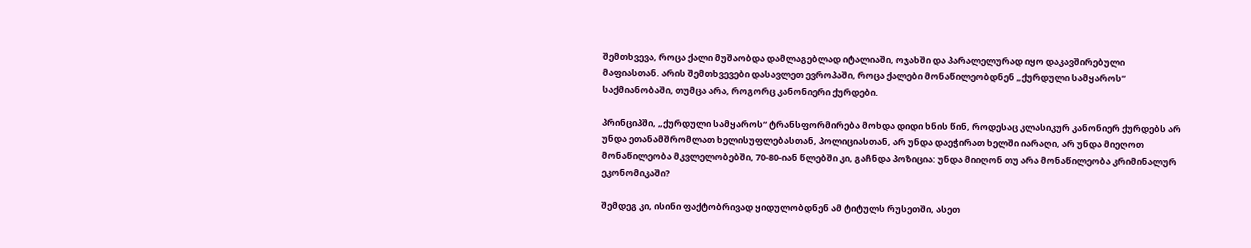შემთხვევა, როცა ქალი მუშაობდა დამლაგებლად იტალიაში, ოჯახში და პარალელურად იყო დაკავშირებული მაფიასთან. არის შემთხვევები დასავლეთ ევროპაში, როცა ქალები მონაწილეობდნენ „ქურდული სამყაროს“ საქმიანობაში, თუმცა არა, როგორც კანონიერი ქურდები.

პრინციპში, „ქურდული სამყაროს“ ტრანსფორმირება მოხდა დიდი ხნის წინ, როდესაც კლასიკურ კანონიერ ქურდებს არ უნდა ეთანამშრომლათ ხელისუფლებასთან, პოლიციასთან, არ უნდა დაეჭირათ ხელში იარაღი, არ უნდა მიეღოთ მონაწილეობა მკვლელობებში, 70-80-იან წლებში კი, გაჩნდა პოზიცია: უნდა მიიღონ თუ არა მონაწილეობა კრიმინალურ ეკონომიკაში?

შემდეგ კი, ისინი ფაქტობრივად ყიდულობდნენ ამ ტიტულს რუსეთში, ასეთ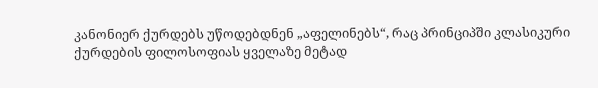კანონიერ ქურდებს უწოდებდნენ „აფელინებს“, რაც პრინციპში კლასიკური ქურდების ფილოსოფიას ყველაზე მეტად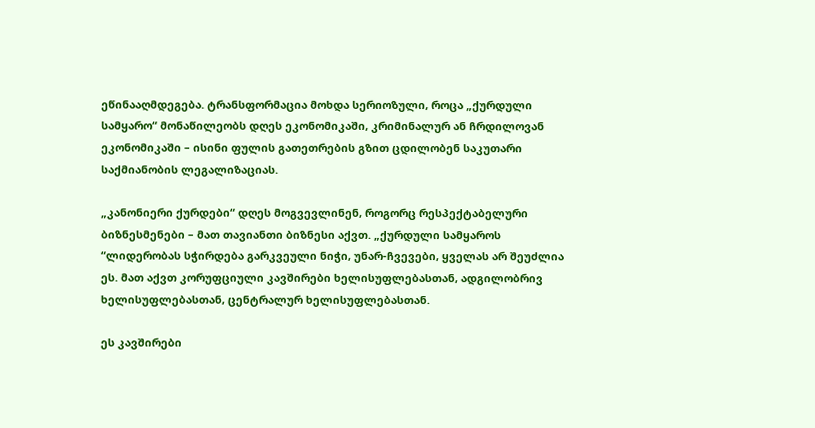ეწინააღმდეგება. ტრანსფორმაცია მოხდა სერიოზული, როცა „ქურდული სამყარო“ მონაწილეობს დღეს ეკონომიკაში, კრიმინალურ ან ჩრდილოვან ეკონომიკაში – ისინი ფულის გათეთრების გზით ცდილობენ საკუთარი საქმიანობის ლეგალიზაციას.

„კანონიერი ქურდები“ დღეს მოგვევლინენ, როგორც რესპექტაბელური ბიზნესმენები – მათ თავიანთი ბიზნესი აქვთ. „ქურდული სამყაროს “ლიდერობას სჭირდება გარკვეული ნიჭი, უნარ-ჩვევები, ყველას არ შეუძლია ეს. მათ აქვთ კორუფციული კავშირები ხელისუფლებასთან, ადგილობრივ ხელისუფლებასთან, ცენტრალურ ხელისუფლებასთან.

ეს კავშირები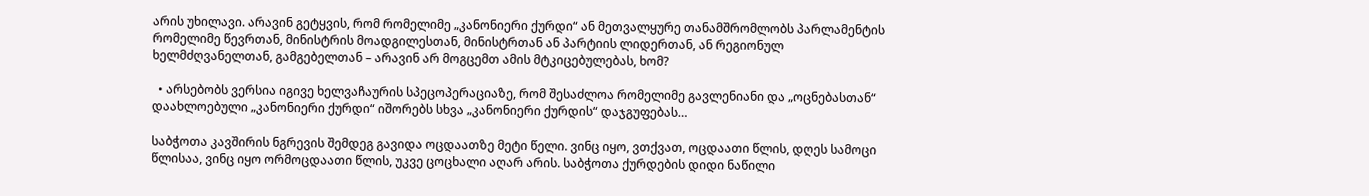არის უხილავი. არავინ გეტყვის, რომ რომელიმე „კანონიერი ქურდი“ ან მეთვალყურე თანამშრომლობს პარლამენტის რომელიმე წევრთან, მინისტრის მოადგილესთან, მინისტრთან ან პარტიის ლიდერთან, ან რეგიონულ ხელმძღვანელთან, გამგებელთან – არავინ არ მოგცემთ ამის მტკიცებულებას, ხომ?

  • არსებობს ვერსია იგივე ხელვაჩაურის სპეცოპერაციაზე, რომ შესაძლოა რომელიმე გავლენიანი და „ოცნებასთან“ დაახლოებული „კანონიერი ქურდი“ იშორებს სხვა „კანონიერი ქურდის“ დაჯგუფებას…

საბჭოთა კავშირის ნგრევის შემდეგ გავიდა ოცდაათზე მეტი წელი. ვინც იყო, ვთქვათ, ოცდაათი წლის, დღეს სამოცი წლისაა, ვინც იყო ორმოცდაათი წლის, უკვე ცოცხალი აღარ არის. საბჭოთა ქურდების დიდი ნაწილი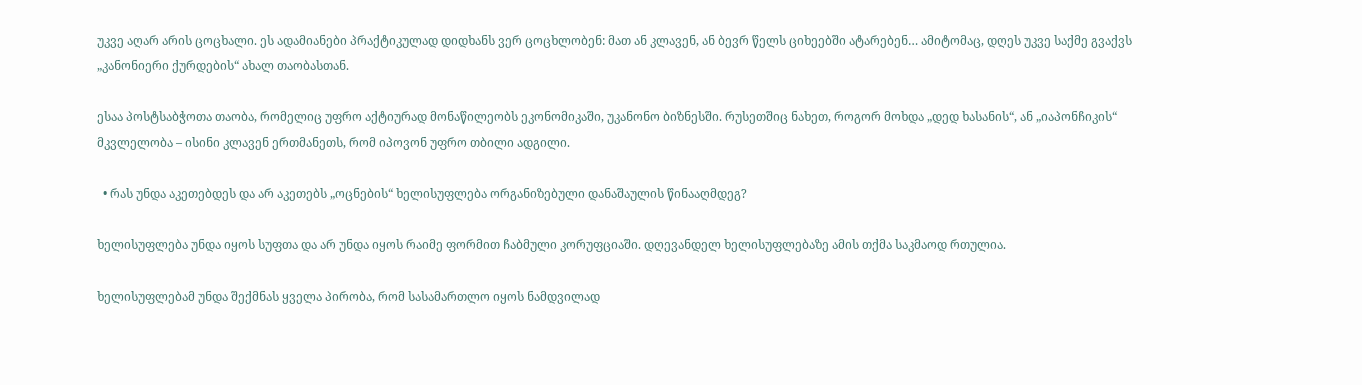უკვე აღარ არის ცოცხალი. ეს ადამიანები პრაქტიკულად დიდხანს ვერ ცოცხლობენ: მათ ან კლავენ, ან ბევრ წელს ციხეებში ატარებენ… ამიტომაც, დღეს უკვე საქმე გვაქვს „კანონიერი ქურდების“ ახალ თაობასთან.

ესაა პოსტსაბჭოთა თაობა, რომელიც უფრო აქტიურად მონაწილეობს ეკონომიკაში, უკანონო ბიზნესში. რუსეთშიც ნახეთ, როგორ მოხდა „დედ ხასანის“, ან „იაპონჩიკის“ მკვლელობა – ისინი კლავენ ერთმანეთს, რომ იპოვონ უფრო თბილი ადგილი.

  • რას უნდა აკეთებდეს და არ აკეთებს „ოცნების“ ხელისუფლება ორგანიზებული დანაშაულის წინააღმდეგ?

ხელისუფლება უნდა იყოს სუფთა და არ უნდა იყოს რაიმე ფორმით ჩაბმული კორუფციაში. დღევანდელ ხელისუფლებაზე ამის თქმა საკმაოდ რთულია.

ხელისუფლებამ უნდა შექმნას ყველა პირობა, რომ სასამართლო იყოს ნამდვილად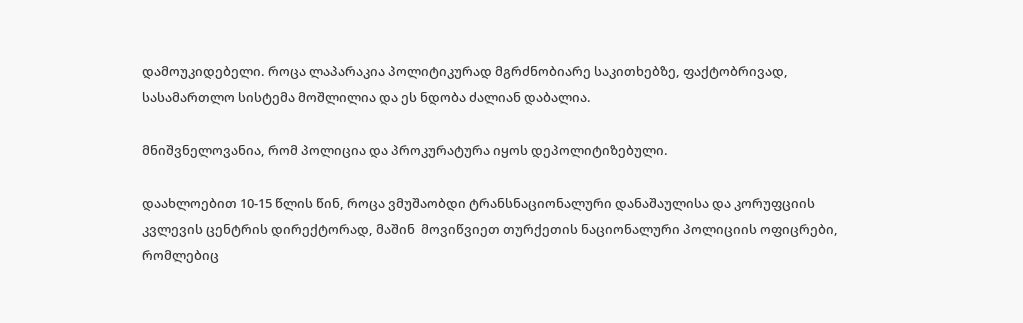დამოუკიდებელი. როცა ლაპარაკია პოლიტიკურად მგრძნობიარე საკითხებზე, ფაქტობრივად, სასამართლო სისტემა მოშლილია და ეს ნდობა ძალიან დაბალია.

მნიშვნელოვანია, რომ პოლიცია და პროკურატურა იყოს დეპოლიტიზებული.

დაახლოებით 10-15 წლის წინ, როცა ვმუშაობდი ტრანსნაციონალური დანაშაულისა და კორუფციის კვლევის ცენტრის დირექტორად, მაშინ  მოვიწვიეთ თურქეთის ნაციონალური პოლიციის ოფიცრები, რომლებიც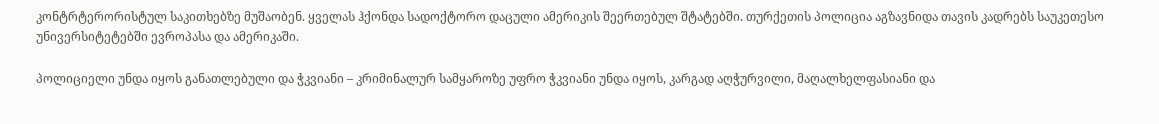კონტრტერორისტულ საკითხებზე მუშაობენ. ყველას ჰქონდა სადოქტორო დაცული ამერიკის შეერთებულ შტატებში. თურქეთის პოლიცია აგზავნიდა თავის კადრებს საუკეთესო უნივერსიტეტებში ევროპასა და ამერიკაში.

პოლიციელი უნდა იყოს განათლებული და ჭკვიანი – კრიმინალურ სამყაროზე უფრო ჭკვიანი უნდა იყოს, კარგად აღჭურვილი, მაღალხელფასიანი და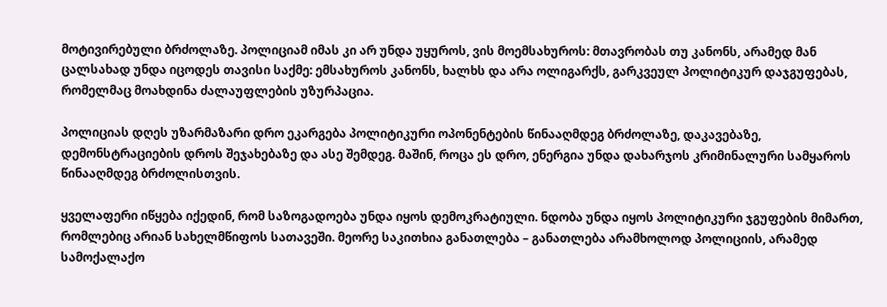მოტივირებული ბრძოლაზე. პოლიციამ იმას კი არ უნდა უყუროს, ვის მოემსახუროს: მთავრობას თუ კანონს, არამედ მან ცალსახად უნდა იცოდეს თავისი საქმე: ემსახუროს კანონს, ხალხს და არა ოლიგარქს, გარკვეულ პოლიტიკურ დაჯგუფებას, რომელმაც მოახდინა ძალაუფლების უზურპაცია.

პოლიციას დღეს უზარმაზარი დრო ეკარგება პოლიტიკური ოპონენტების წინააღმდეგ ბრძოლაზე, დაკავებაზე, დემონსტრაციების დროს შეჯახებაზე და ასე შემდეგ. მაშინ, როცა ეს დრო, ენერგია უნდა დახარჯოს კრიმინალური სამყაროს წინააღმდეგ ბრძოლისთვის.

ყველაფერი იწყება იქედინ, რომ საზოგადოება უნდა იყოს დემოკრატიული. ნდობა უნდა იყოს პოლიტიკური ჯგუფების მიმართ, რომლებიც არიან სახელმწიფოს სათავეში. მეორე საკითხია განათლება – განათლება არამხოლოდ პოლიციის, არამედ სამოქალაქო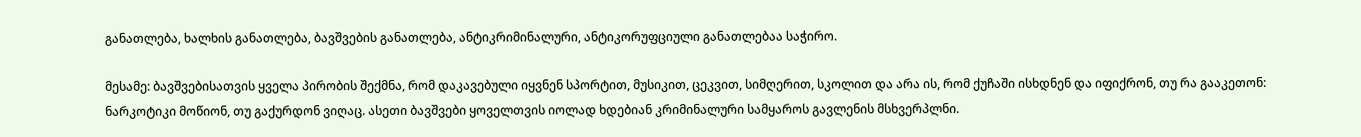განათლება, ხალხის განათლება, ბავშვების განათლება, ანტიკრიმინალური, ანტიკორუფციული განათლებაა საჭირო.

მესამე: ბავშვებისათვის ყველა პირობის შექმნა, რომ დაკავებული იყვნენ სპორტით, მუსიკით, ცეკვით, სიმღერით, სკოლით და არა ის, რომ ქუჩაში ისხდნენ და იფიქრონ, თუ რა გააკეთონ: ნარკოტიკი მოწიონ, თუ გაქურდონ ვიღაც. ასეთი ბავშვები ყოველთვის იოლად ხდებიან კრიმინალური სამყაროს გავლენის მსხვერპლნი.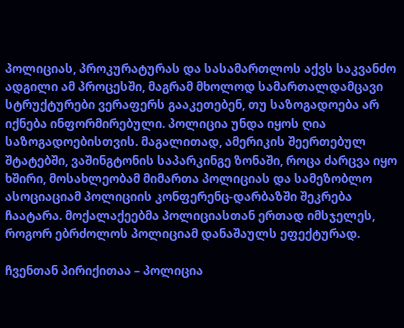პოლიციას, პროკურატურას და სასამართლოს აქვს საკვანძო ადგილი ამ პროცესში, მაგრამ მხოლოდ სამართალდამცავი სტრუქტურები ვერაფერს გააკეთებენ, თუ საზოგადოება არ იქნება ინფორმირებული. პოლიცია უნდა იყოს ღია საზოგადოებისთვის. მაგალითად, ამერიკის შეერთებულ შტატებში, ვაშინგტონის საპარკინგე ზონაში, როცა ძარცვა იყო ხშირი, მოსახლეობამ მიმართა პოლიციას და სამეზობლო ასოციაციამ პოლიციის კონფერენც-დარბაზში შეკრება ჩაატარა. მოქალაქეებმა პოლიციასთან ერთად იმსჯელეს, როგორ ებრძოლოს პოლიციამ დანაშაულს ეფექტურად.

ჩვენთან პირიქითაა – პოლიცია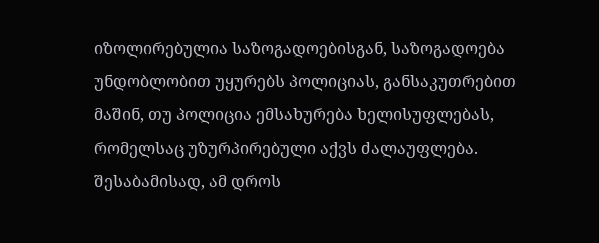იზოლირებულია საზოგადოებისგან, საზოგადოება უნდობლობით უყურებს პოლიციას, განსაკუთრებით მაშინ, თუ პოლიცია ემსახურება ხელისუფლებას, რომელსაც უზურპირებული აქვს ძალაუფლება. შესაბამისად, ამ დროს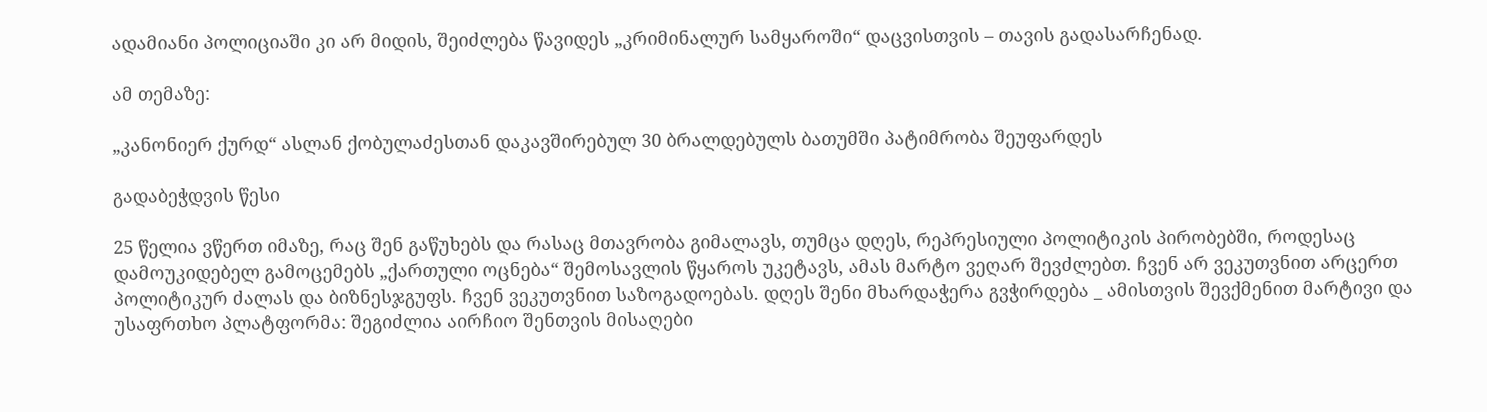ადამიანი პოლიციაში კი არ მიდის, შეიძლება წავიდეს „კრიმინალურ სამყაროში“ დაცვისთვის – თავის გადასარჩენად.

ამ თემაზე:

„კანონიერ ქურდ“ ასლან ქობულაძესთან დაკავშირებულ 30 ბრალდებულს ბათუმში პატიმრობა შეუფარდეს

გადაბეჭდვის წესი

25 წელია ვწერთ იმაზე, რაც შენ გაწუხებს და რასაც მთავრობა გიმალავს, თუმცა დღეს, რეპრესიული პოლიტიკის პირობებში, როდესაც დამოუკიდებელ გამოცემებს „ქართული ოცნება“ შემოსავლის წყაროს უკეტავს, ამას მარტო ვეღარ შევძლებთ. ჩვენ არ ვეკუთვნით არცერთ პოლიტიკურ ძალას და ბიზნესჯგუფს. ჩვენ ვეკუთვნით საზოგადოებას. დღეს შენი მხარდაჭერა გვჭირდება _ ამისთვის შევქმენით მარტივი და უსაფრთხო პლატფორმა: შეგიძლია აირჩიო შენთვის მისაღები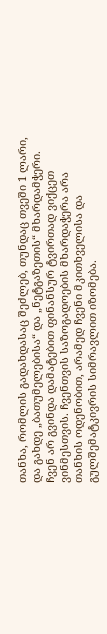თანხა, რომლის გადახდასაც შეძლებ, თუნდაც თვეში 1 ლარი, და გახდე „ბათუმელებისა“ და „ნეტგაზეთის“ მხარდამჭერი. ჩვენ არ გვინდა დამატებით ფინანსურ ტვირთად ვიქცეთ ვინმესთვის. ჩვენთვის საზოგადოების მხარდაჭერა არა თანხის ოდენობით, არამედ ჩვენი მკითხველისა და გულშემატკივრის სიმრავლით იზომება.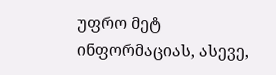უფრო მეტ ინფორმაციას, ასევე,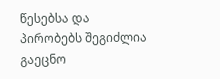წესებსა და პირობებს შეგიძლია გაეცნო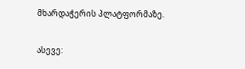მხარდაჭერის პლატფორმაზე.

ასევე: